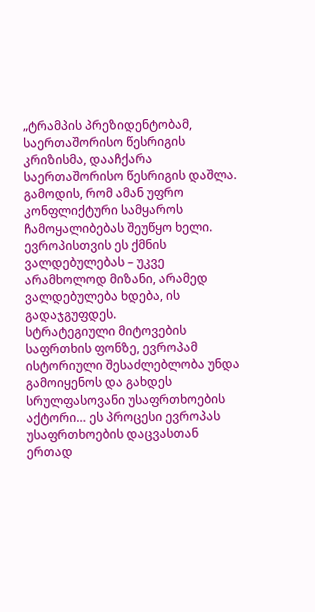„ტრამპის პრეზიდენტობამ, საერთაშორისო წესრიგის კრიზისმა, დააჩქარა საერთაშორისო წესრიგის დაშლა. გამოდის, რომ ამან უფრო კონფლიქტური სამყაროს ჩამოყალიბებას შეუწყო ხელი. ევროპისთვის ეს ქმნის ვალდებულებას – უკვე არამხოლოდ მიზანი, არამედ ვალდებულება ხდება, ის გადაჯგუფდეს.
სტრატეგიული მიტოვების საფრთხის ფონზე, ევროპამ ისტორიული შესაძლებლობა უნდა გამოიყენოს და გახდეს სრულფასოვანი უსაფრთხოების აქტორი… ეს პროცესი ევროპას უსაფრთხოების დაცვასთან ერთად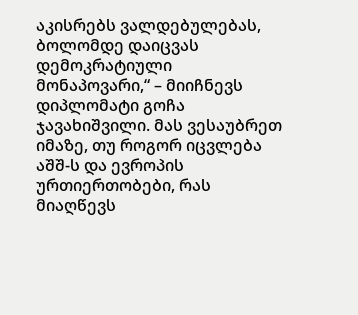აკისრებს ვალდებულებას, ბოლომდე დაიცვას დემოკრატიული მონაპოვარი,“ – მიიჩნევს დიპლომატი გოჩა ჯავახიშვილი. მას ვესაუბრეთ იმაზე, თუ როგორ იცვლება აშშ-ს და ევროპის ურთიერთობები, რას მიაღწევს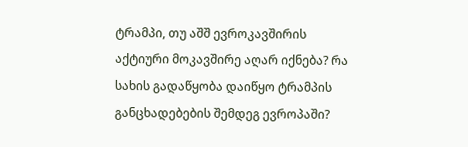ტრამპი, თუ აშშ ევროკავშირის აქტიური მოკავშირე აღარ იქნება? რა სახის გადაწყობა დაიწყო ტრამპის განცხადებების შემდეგ ევროპაში?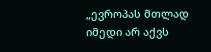„ევროპას მთლად იმედი არ აქვს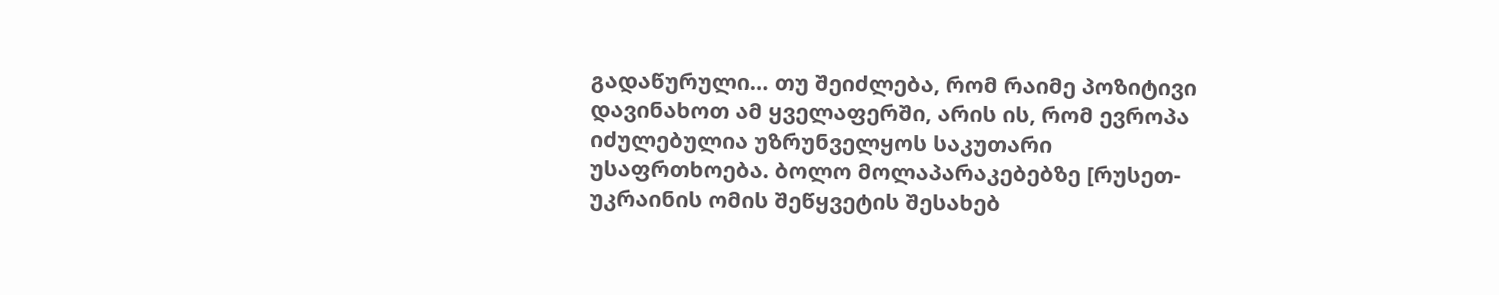გადაწურული… თუ შეიძლება, რომ რაიმე პოზიტივი დავინახოთ ამ ყველაფერში, არის ის, რომ ევროპა იძულებულია უზრუნველყოს საკუთარი უსაფრთხოება. ბოლო მოლაპარაკებებზე [რუსეთ-უკრაინის ომის შეწყვეტის შესახებ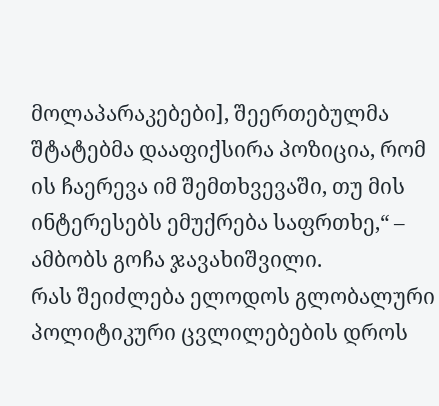მოლაპარაკებები], შეერთებულმა შტატებმა დააფიქსირა პოზიცია, რომ ის ჩაერევა იმ შემთხვევაში, თუ მის ინტერესებს ემუქრება საფრთხე,“ – ამბობს გოჩა ჯავახიშვილი.
რას შეიძლება ელოდოს გლობალური პოლიტიკური ცვლილებების დროს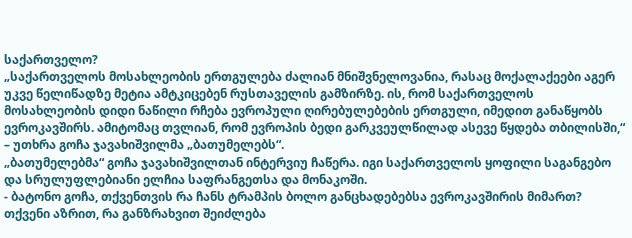საქართველო?
„საქართველოს მოსახლეობის ერთგულება ძალიან მნიშვნელოვანია, რასაც მოქალაქეები აგერ უკვე წელიწადზე მეტია ამტკიცებენ რუსთაველის გამზირზე. ის, რომ საქართველოს მოსახლეობის დიდი ნაწილი რჩება ევროპული ღირებულებების ერთგული, იმედით განაწყობს ევროკავშირს. ამიტომაც თვლიან, რომ ევროპის ბედი გარკვეულწილად ასევე წყდება თბილისში,“ – უთხრა გოჩა ჯავახიშვილმა „ბათუმელებს“.
„ბათუმელებმა“ გოჩა ჯავახიშვილთან ინტერვიუ ჩაწერა. იგი საქართველოს ყოფილი საგანგებო და სრულუფლებიანი ელჩია საფრანგეთსა და მონაკოში.
- ბატონო გოჩა, თქვენთვის რა ჩანს ტრამპის ბოლო განცხადებებსა ევროკავშირის მიმართ? თქვენი აზრით, რა განზრახვით შეიძლება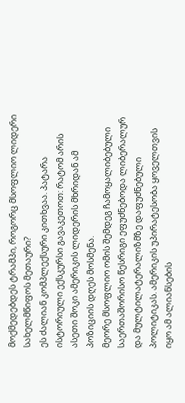მოქმედებდეს ტრამპი, როგორც მსოფლიო ლიდერი სახელმწიფოს მეთაური?
ეს ძალიან კომპლექსური კითხვაა. პატარა ისტორიული ექსკურსი გავაკეთოთ: რატომ არის ასეთი შოკი ამერიკის ლიდერის მხრიდან ამ პოზიციის დღეს მოსმენა.
მეორე მსოფლიო ომის შემდეგ ჩამოყალიბებული საერთაშორისო წესრიგი ეფუძნებოდა ლიბერალურ და მულტილატერალიზმზე დაფუძნებული პოლიტიკას. ამერიკის უპირატესობა ყოველთვის იყო ამ ალიანსების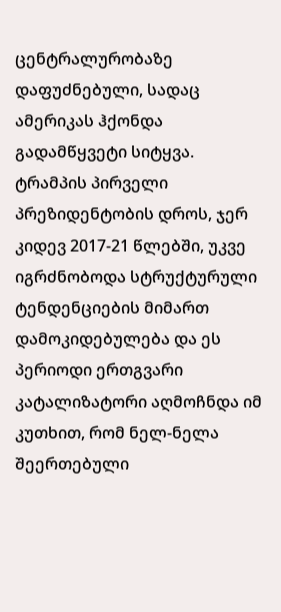ცენტრალურობაზე დაფუძნებული, სადაც ამერიკას ჰქონდა გადამწყვეტი სიტყვა.
ტრამპის პირველი პრეზიდენტობის დროს, ჯერ კიდევ 2017-21 წლებში, უკვე იგრძნობოდა სტრუქტურული ტენდენციების მიმართ დამოკიდებულება და ეს პერიოდი ერთგვარი კატალიზატორი აღმოჩნდა იმ კუთხით, რომ ნელ-ნელა შეერთებული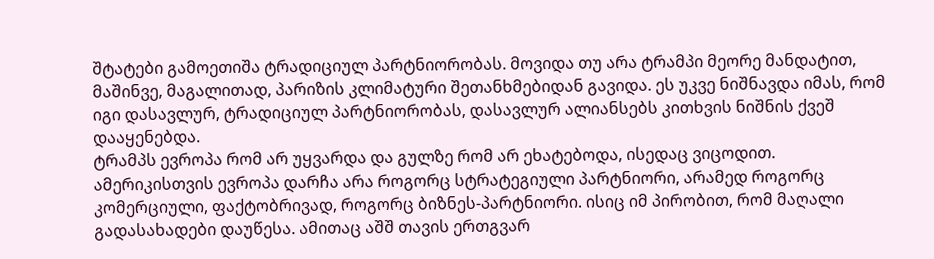შტატები გამოეთიშა ტრადიციულ პარტნიორობას. მოვიდა თუ არა ტრამპი მეორე მანდატით, მაშინვე, მაგალითად, პარიზის კლიმატური შეთანხმებიდან გავიდა. ეს უკვე ნიშნავდა იმას, რომ იგი დასავლურ, ტრადიციულ პარტნიორობას, დასავლურ ალიანსებს კითხვის ნიშნის ქვეშ დააყენებდა.
ტრამპს ევროპა რომ არ უყვარდა და გულზე რომ არ ეხატებოდა, ისედაც ვიცოდით. ამერიკისთვის ევროპა დარჩა არა როგორც სტრატეგიული პარტნიორი, არამედ როგორც კომერციული, ფაქტობრივად, როგორც ბიზნეს-პარტნიორი. ისიც იმ პირობით, რომ მაღალი გადასახადები დაუწესა. ამითაც აშშ თავის ერთგვარ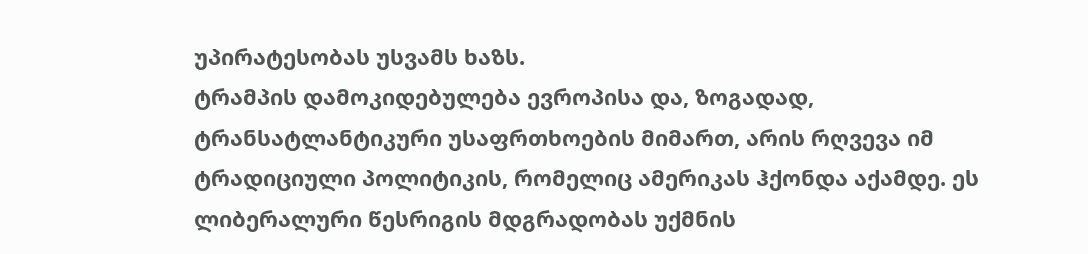უპირატესობას უსვამს ხაზს.
ტრამპის დამოკიდებულება ევროპისა და, ზოგადად, ტრანსატლანტიკური უსაფრთხოების მიმართ, არის რღვევა იმ ტრადიციული პოლიტიკის, რომელიც ამერიკას ჰქონდა აქამდე. ეს ლიბერალური წესრიგის მდგრადობას უქმნის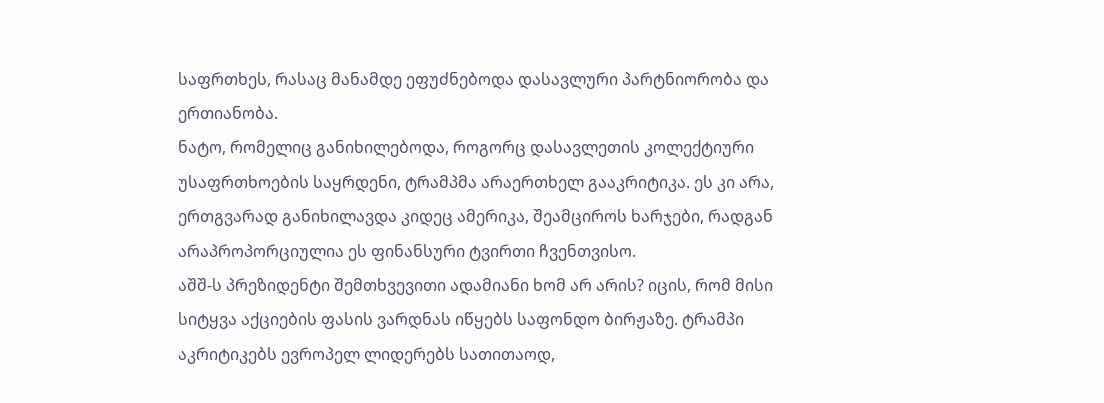საფრთხეს, რასაც მანამდე ეფუძნებოდა დასავლური პარტნიორობა და ერთიანობა.
ნატო, რომელიც განიხილებოდა, როგორც დასავლეთის კოლექტიური უსაფრთხოების საყრდენი, ტრამპმა არაერთხელ გააკრიტიკა. ეს კი არა, ერთგვარად განიხილავდა კიდეც ამერიკა, შეამციროს ხარჯები, რადგან არაპროპორციულია ეს ფინანსური ტვირთი ჩვენთვისო.
აშშ-ს პრეზიდენტი შემთხვევითი ადამიანი ხომ არ არის? იცის, რომ მისი სიტყვა აქციების ფასის ვარდნას იწყებს საფონდო ბირჟაზე. ტრამპი აკრიტიკებს ევროპელ ლიდერებს სათითაოდ,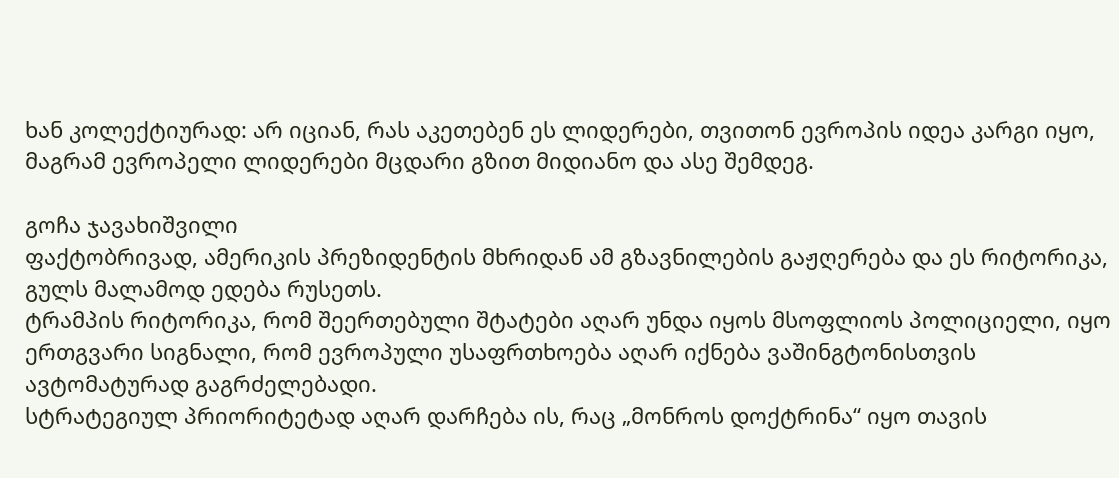ხან კოლექტიურად: არ იციან, რას აკეთებენ ეს ლიდერები, თვითონ ევროპის იდეა კარგი იყო, მაგრამ ევროპელი ლიდერები მცდარი გზით მიდიანო და ასე შემდეგ.

გოჩა ჯავახიშვილი
ფაქტობრივად, ამერიკის პრეზიდენტის მხრიდან ამ გზავნილების გაჟღერება და ეს რიტორიკა, გულს მალამოდ ედება რუსეთს.
ტრამპის რიტორიკა, რომ შეერთებული შტატები აღარ უნდა იყოს მსოფლიოს პოლიციელი, იყო ერთგვარი სიგნალი, რომ ევროპული უსაფრთხოება აღარ იქნება ვაშინგტონისთვის ავტომატურად გაგრძელებადი.
სტრატეგიულ პრიორიტეტად აღარ დარჩება ის, რაც „მონროს დოქტრინა“ იყო თავის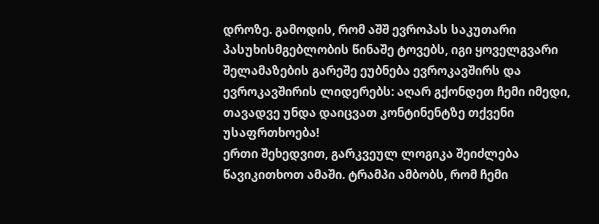დროზე. გამოდის, რომ აშშ ევროპას საკუთარი პასუხისმგებლობის წინაშე ტოვებს, იგი ყოველგვარი შელამაზების გარეშე ეუბნება ევროკავშირს და ევროკავშირის ლიდერებს: აღარ გქონდეთ ჩემი იმედი, თავადვე უნდა დაიცვათ კონტინენტზე თქვენი უსაფრთხოება!
ერთი შეხედვით, გარკვეულ ლოგიკა შეიძლება წავიკითხოთ ამაში. ტრამპი ამბობს, რომ ჩემი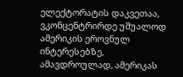ელექტორატის დაკვეთაა, ვკონცენტრირდე უშუალოდ ამერიკის ეროვნულ ინტერესებზე, ამავდროულად, ამერიკას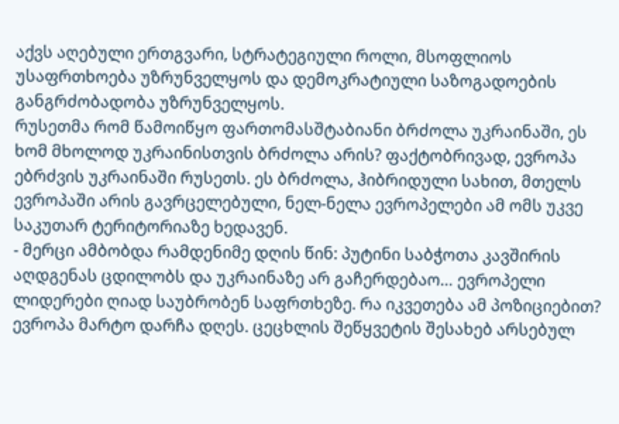აქვს აღებული ერთგვარი, სტრატეგიული როლი, მსოფლიოს უსაფრთხოება უზრუნველყოს და დემოკრატიული საზოგადოების განგრძობადობა უზრუნველყოს.
რუსეთმა რომ წამოიწყო ფართომასშტაბიანი ბრძოლა უკრაინაში, ეს ხომ მხოლოდ უკრაინისთვის ბრძოლა არის? ფაქტობრივად, ევროპა ებრძვის უკრაინაში რუსეთს. ეს ბრძოლა, ჰიბრიდული სახით, მთელს ევროპაში არის გავრცელებული, ნელ-ნელა ევროპელები ამ ომს უკვე საკუთარ ტერიტორიაზე ხედავენ.
- მერცი ამბობდა რამდენიმე დღის წინ: პუტინი საბჭოთა კავშირის აღდგენას ცდილობს და უკრაინაზე არ გაჩერდებაო… ევროპელი ლიდერები ღიად საუბრობენ საფრთხეზე. რა იკვეთება ამ პოზიციებით?
ევროპა მარტო დარჩა დღეს. ცეცხლის შეწყვეტის შესახებ არსებულ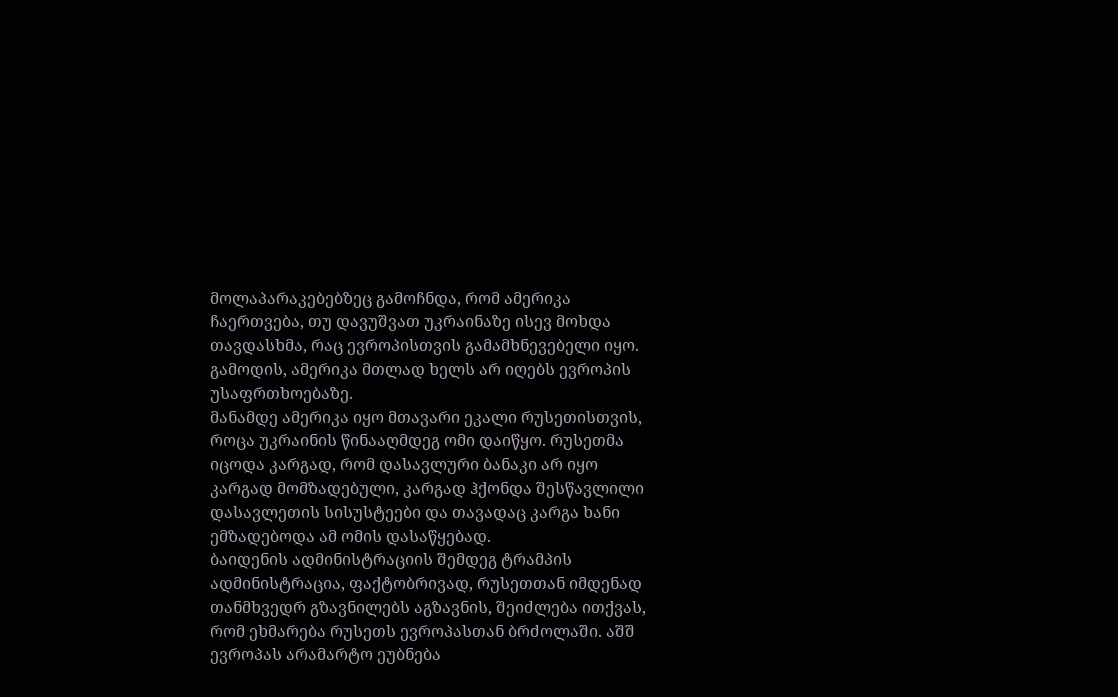მოლაპარაკებებზეც გამოჩნდა, რომ ამერიკა ჩაერთვება, თუ დავუშვათ უკრაინაზე ისევ მოხდა თავდასხმა, რაც ევროპისთვის გამამხნევებელი იყო. გამოდის, ამერიკა მთლად ხელს არ იღებს ევროპის უსაფრთხოებაზე.
მანამდე ამერიკა იყო მთავარი ეკალი რუსეთისთვის, როცა უკრაინის წინააღმდეგ ომი დაიწყო. რუსეთმა იცოდა კარგად, რომ დასავლური ბანაკი არ იყო კარგად მომზადებული, კარგად ჰქონდა შესწავლილი დასავლეთის სისუსტეები და თავადაც კარგა ხანი ემზადებოდა ამ ომის დასაწყებად.
ბაიდენის ადმინისტრაციის შემდეგ ტრამპის ადმინისტრაცია, ფაქტობრივად, რუსეთთან იმდენად თანმხვედრ გზავნილებს აგზავნის, შეიძლება ითქვას, რომ ეხმარება რუსეთს ევროპასთან ბრძოლაში. აშშ ევროპას არამარტო ეუბნება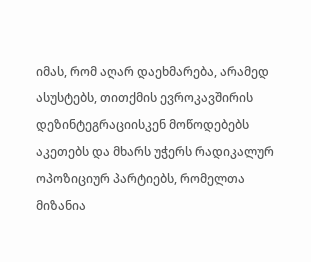იმას, რომ აღარ დაეხმარება, არამედ ასუსტებს, თითქმის ევროკავშირის დეზინტეგრაციისკენ მოწოდებებს აკეთებს და მხარს უჭერს რადიკალურ ოპოზიციურ პარტიებს, რომელთა მიზანია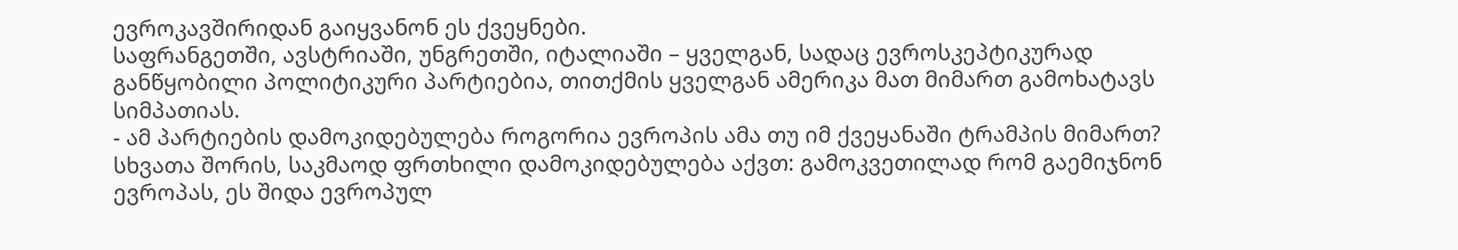ევროკავშირიდან გაიყვანონ ეს ქვეყნები.
საფრანგეთში, ავსტრიაში, უნგრეთში, იტალიაში – ყველგან, სადაც ევროსკეპტიკურად განწყობილი პოლიტიკური პარტიებია, თითქმის ყველგან ამერიკა მათ მიმართ გამოხატავს სიმპათიას.
- ამ პარტიების დამოკიდებულება როგორია ევროპის ამა თუ იმ ქვეყანაში ტრამპის მიმართ?
სხვათა შორის, საკმაოდ ფრთხილი დამოკიდებულება აქვთ: გამოკვეთილად რომ გაემიჯნონ ევროპას, ეს შიდა ევროპულ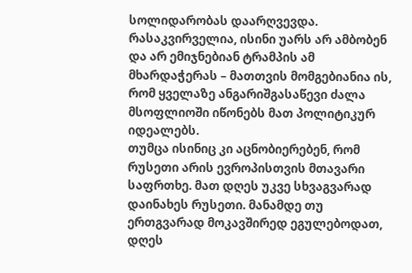სოლიდარობას დაარღვევდა. რასაკვირველია, ისინი უარს არ ამბობენ და არ ემიჯნებიან ტრამპის ამ მხარდაჭერას – მათთვის მომგებიანია ის, რომ ყველაზე ანგარიშგასაწევი ძალა მსოფლიოში იწონებს მათ პოლიტიკურ იდეალებს.
თუმცა ისინიც კი აცნობიერებენ, რომ რუსეთი არის ევროპისთვის მთავარი საფრთხე. მათ დღეს უკვე სხვაგვარად დაინახეს რუსეთი. მანამდე თუ ერთგვარად მოკავშირედ ეგულებოდათ, დღეს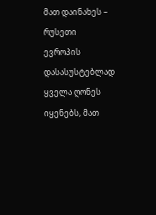მათ დაინახეს – რუსეთი ევროპის დასასუსტებლად ყველა ღონეს იყენებს, მათ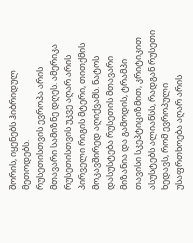შორის, იყენებს ჰიბრიდულ მეთოდებს.
რუსეთისთვის ევროპა არის მთავარი სამიზნე დღეს. ამერიკა რუსეთისთვის უკვე აღარ არის პირველი რიგის მტერი, თითქმის მოკავშირედ აღიქვამს. ნატოს დასუსტება რუსეთის მთავარი მიზანია და გამოდის, ტრამპი თავისი სკეპტიციზმით, კრიტიკით ასუსტებს ალიანსს, რადგან რუსეთი ხედავს, რომ ევროპული უსაფრთხოება აღარ არის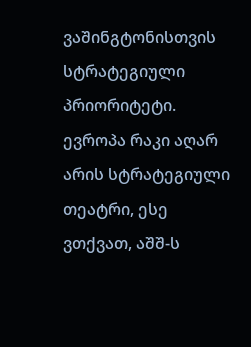ვაშინგტონისთვის სტრატეგიული პრიორიტეტი.
ევროპა რაკი აღარ არის სტრატეგიული თეატრი, ესე ვთქვათ, აშშ-ს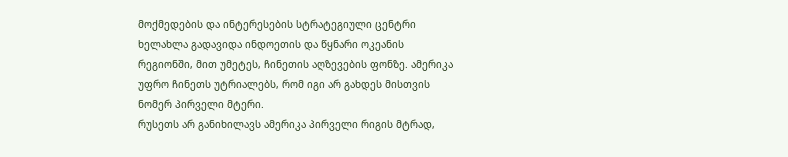მოქმედების და ინტერესების სტრატეგიული ცენტრი ხელახლა გადავიდა ინდოეთის და წყნარი ოკეანის რეგიონში, მით უმეტეს, ჩინეთის აღზევების ფონზე. ამერიკა უფრო ჩინეთს უტრიალებს, რომ იგი არ გახდეს მისთვის ნომერ პირველი მტერი.
რუსეთს არ განიხილავს ამერიკა პირველი რიგის მტრად,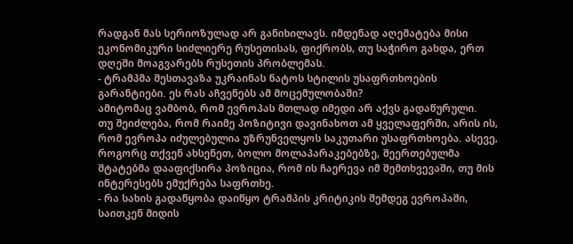რადგან მას სერიოზულად არ განიხილავს. იმდენად აღემატება მისი ეკონომიკური სიძლიერე რუსეთისას, ფიქრობს, თუ საჭირო გახდა, ერთ დღეში მოაგვარებს რუსეთის პრობლემას.
- ტრამპმა შესთავაზა უკრაინას ნატოს სტილის უსაფრთხოების გარანტიები. ეს რას აჩვენებს ამ მოცემულობაში?
ამიტომაც ვამბობ, რომ ევროპას მთლად იმედი არ აქვს გადაწურული.
თუ შეიძლება, რომ რაიმე პოზიტივი დავინახოთ ამ ყველაფერში, არის ის, რომ ევროპა იძულებულია უზრუნველყოს საკუთარი უსაფრთხოება. ასევე, როგორც თქვენ ახსენეთ, ბოლო მოლაპარაკებებზე, შეერთებულმა შტატებმა დააფიქსირა პოზიცია, რომ ის ჩაერევა იმ შემთხვევაში, თუ მის ინტერესებს ემუქრება საფრთხე.
- რა სახის გადაწყობა დაიწყო ტრამპის კრიტიკის შემდეგ ევროპაში, საითკენ მიდის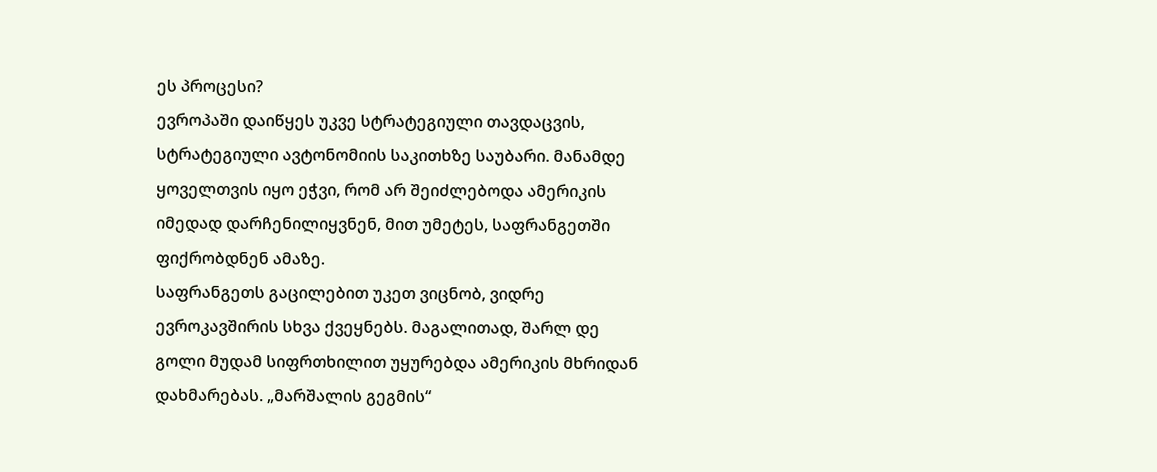ეს პროცესი?
ევროპაში დაიწყეს უკვე სტრატეგიული თავდაცვის, სტრატეგიული ავტონომიის საკითხზე საუბარი. მანამდე ყოველთვის იყო ეჭვი, რომ არ შეიძლებოდა ამერიკის იმედად დარჩენილიყვნენ, მით უმეტეს, საფრანგეთში ფიქრობდნენ ამაზე.
საფრანგეთს გაცილებით უკეთ ვიცნობ, ვიდრე ევროკავშირის სხვა ქვეყნებს. მაგალითად, შარლ დე გოლი მუდამ სიფრთხილით უყურებდა ამერიკის მხრიდან დახმარებას. „მარშალის გეგმის“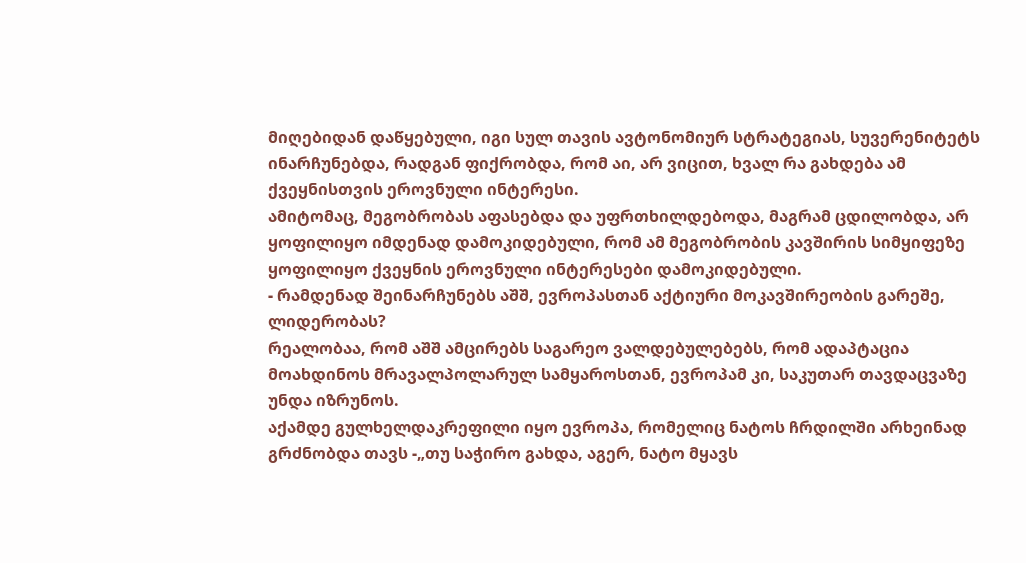მიღებიდან დაწყებული, იგი სულ თავის ავტონომიურ სტრატეგიას, სუვერენიტეტს ინარჩუნებდა, რადგან ფიქრობდა, რომ აი, არ ვიცით, ხვალ რა გახდება ამ ქვეყნისთვის ეროვნული ინტერესი.
ამიტომაც, მეგობრობას აფასებდა და უფრთხილდებოდა, მაგრამ ცდილობდა, არ ყოფილიყო იმდენად დამოკიდებული, რომ ამ მეგობრობის კავშირის სიმყიფეზე ყოფილიყო ქვეყნის ეროვნული ინტერესები დამოკიდებული.
- რამდენად შეინარჩუნებს აშშ, ევროპასთან აქტიური მოკავშირეობის გარეშე, ლიდერობას?
რეალობაა, რომ აშშ ამცირებს საგარეო ვალდებულებებს, რომ ადაპტაცია მოახდინოს მრავალპოლარულ სამყაროსთან, ევროპამ კი, საკუთარ თავდაცვაზე უნდა იზრუნოს.
აქამდე გულხელდაკრეფილი იყო ევროპა, რომელიც ნატოს ჩრდილში არხეინად გრძნობდა თავს -„თუ საჭირო გახდა, აგერ, ნატო მყავს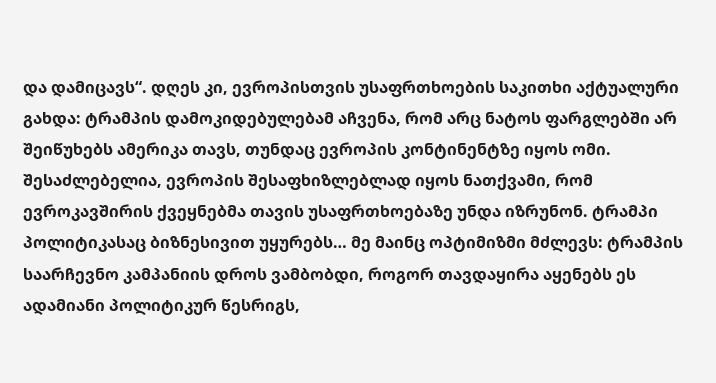და დამიცავს“. დღეს კი, ევროპისთვის უსაფრთხოების საკითხი აქტუალური გახდა: ტრამპის დამოკიდებულებამ აჩვენა, რომ არც ნატოს ფარგლებში არ შეიწუხებს ამერიკა თავს, თუნდაც ევროპის კონტინენტზე იყოს ომი.
შესაძლებელია, ევროპის შესაფხიზლებლად იყოს ნათქვამი, რომ ევროკავშირის ქვეყნებმა თავის უსაფრთხოებაზე უნდა იზრუნონ. ტრამპი პოლიტიკასაც ბიზნესივით უყურებს… მე მაინც ოპტიმიზმი მძლევს: ტრამპის საარჩევნო კამპანიის დროს ვამბობდი, როგორ თავდაყირა აყენებს ეს ადამიანი პოლიტიკურ წესრიგს,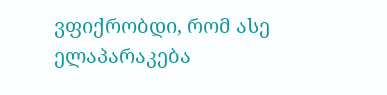ვფიქრობდი, რომ ასე ელაპარაკება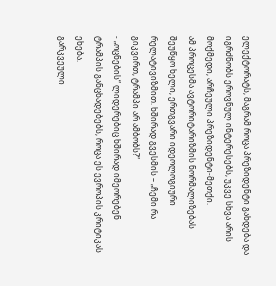ელექტორატს, მაგრამ როცა პრეზიდენტი გახდება და იგრძნობს ეროვნულ ინტერესებს, უკვე სხვა არის მოქმედი, არჩეული პრეზიდენტი-მეთქი.
ამ პროცესმა ავტორიტარიზმის ნორმალიზებას შეუწყო ხელი, ერთგვარი იდეოლოგიური რელატივიზმით. ხშირად გვესმის – „ჩემი რა გიკვირთ, ტრამპი არ ამბობს?“
- „ოცნების“ ლიდერებიც ხშირად იმეორებენ ტრამპის განცხადებებს, როცა ეს ევროპის კრიტიკას ეხება.
გარკვეული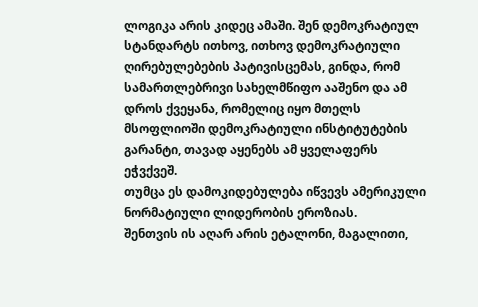ლოგიკა არის კიდეც ამაში. შენ დემოკრატიულ სტანდარტს ითხოვ, ითხოვ დემოკრატიული ღირებულებების პატივისცემას, გინდა, რომ სამართლებრივი სახელმწიფო ააშენო და ამ დროს ქვეყანა, რომელიც იყო მთელს მსოფლიოში დემოკრატიული ინსტიტუტების გარანტი, თავად აყენებს ამ ყველაფერს ეჭვქვეშ.
თუმცა ეს დამოკიდებულება იწვევს ამერიკული ნორმატიული ლიდერობის ეროზიას.
შენთვის ის აღარ არის ეტალონი, მაგალითი,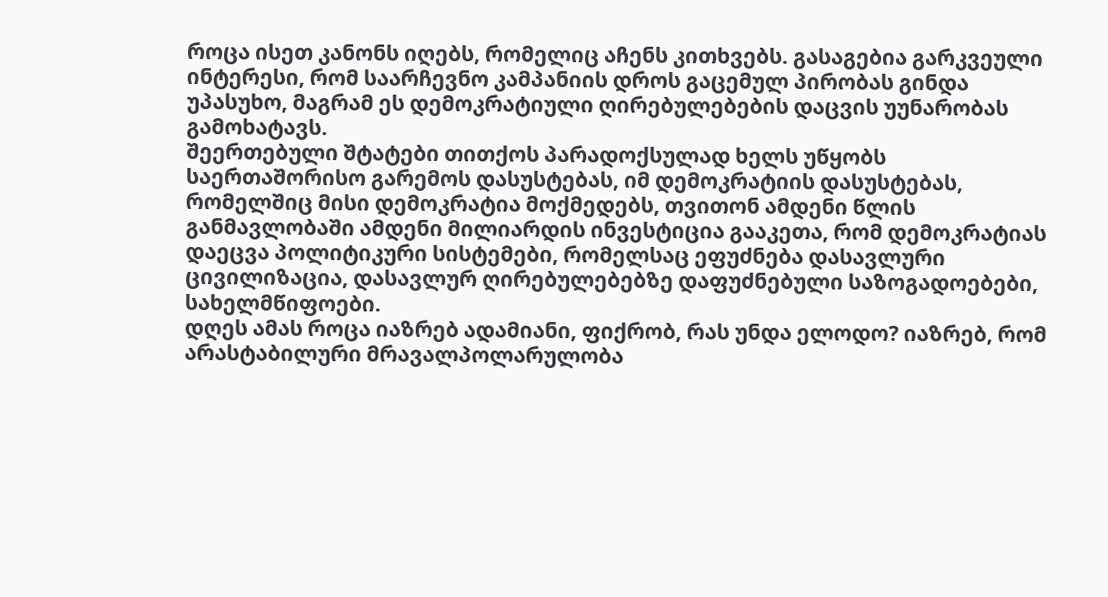როცა ისეთ კანონს იღებს, რომელიც აჩენს კითხვებს. გასაგებია გარკვეული ინტერესი, რომ საარჩევნო კამპანიის დროს გაცემულ პირობას გინდა უპასუხო, მაგრამ ეს დემოკრატიული ღირებულებების დაცვის უუნარობას გამოხატავს.
შეერთებული შტატები თითქოს პარადოქსულად ხელს უწყობს საერთაშორისო გარემოს დასუსტებას, იმ დემოკრატიის დასუსტებას, რომელშიც მისი დემოკრატია მოქმედებს, თვითონ ამდენი წლის განმავლობაში ამდენი მილიარდის ინვესტიცია გააკეთა, რომ დემოკრატიას დაეცვა პოლიტიკური სისტემები, რომელსაც ეფუძნება დასავლური ცივილიზაცია, დასავლურ ღირებულებებზე დაფუძნებული საზოგადოებები, სახელმწიფოები.
დღეს ამას როცა იაზრებ ადამიანი, ფიქრობ, რას უნდა ელოდო? იაზრებ, რომ არასტაბილური მრავალპოლარულობა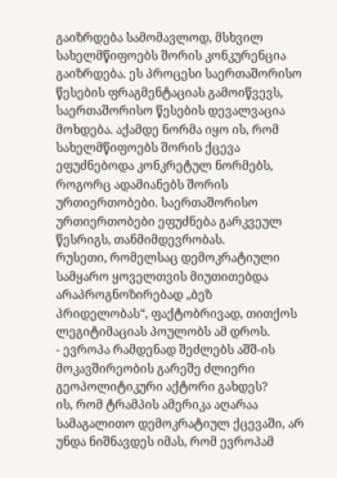გაიზრდება სამომავლოდ, მსხვილ სახელმწიფოებს შორის კონკურენცია გაიზრდება. ეს პროცესი საერთაშორისო წესების ფრაგმენტაციას გამოიწვევს, საერთაშორისო წესების დევალვაცია მოხდება. აქამდე ნორმა იყო ის, რომ სახელმწიფოებს შორის ქცევა ეფუძნებოდა კონკრეტულ ნორმებს, როგორც ადამიანებს შორის ურთიერთობები. საერთაშორისო ურთიერთობები ეფუძნება გარკვეულ წესრიგს, თანმიმდევრობას.
რუსეთი, რომელსაც დემოკრატიული სამყარო ყოველთვის მიუთითებდა არაპროგნოზირებად „ბეზ პრიდელობას“, ფაქტობრივად, თითქოს ლეგიტიმაციას პოულობს ამ დროს.
- ევროპა რამდენად შეძლებს აშშ-ის მოკავშირეობის გარეშე ძლიერი გეოპოლიტიკური აქტორი გახდეს?
ის, რომ ტრამპის ამერიკა აღარაა სამაგალითო დემოკრატიულ ქცევაში, არ უნდა ნიშნავდეს იმას, რომ ევროპამ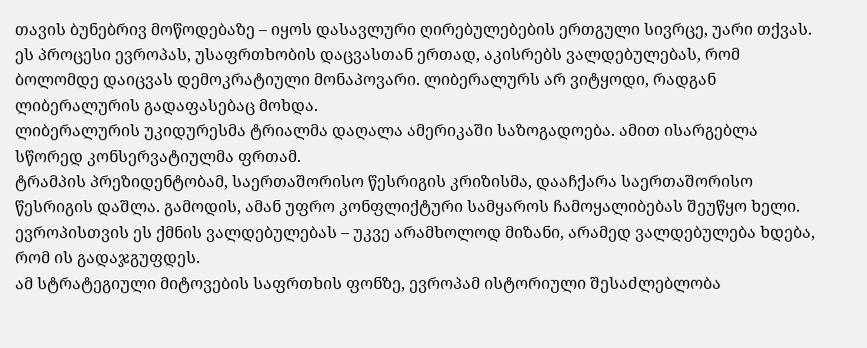თავის ბუნებრივ მოწოდებაზე – იყოს დასავლური ღირებულებების ერთგული სივრცე, უარი თქვას. ეს პროცესი ევროპას, უსაფრთხობის დაცვასთან ერთად, აკისრებს ვალდებულებას, რომ ბოლომდე დაიცვას დემოკრატიული მონაპოვარი. ლიბერალურს არ ვიტყოდი, რადგან ლიბერალურის გადაფასებაც მოხდა.
ლიბერალურის უკიდურესმა ტრიალმა დაღალა ამერიკაში საზოგადოება. ამით ისარგებლა სწორედ კონსერვატიულმა ფრთამ.
ტრამპის პრეზიდენტობამ, საერთაშორისო წესრიგის კრიზისმა, დააჩქარა საერთაშორისო წესრიგის დაშლა. გამოდის, ამან უფრო კონფლიქტური სამყაროს ჩამოყალიბებას შეუწყო ხელი. ევროპისთვის ეს ქმნის ვალდებულებას – უკვე არამხოლოდ მიზანი, არამედ ვალდებულება ხდება, რომ ის გადაჯგუფდეს.
ამ სტრატეგიული მიტოვების საფრთხის ფონზე, ევროპამ ისტორიული შესაძლებლობა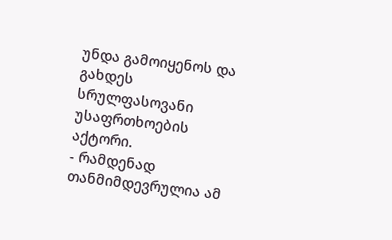უნდა გამოიყენოს და გახდეს სრულფასოვანი უსაფრთხოების აქტორი.
- რამდენად თანმიმდევრულია ამ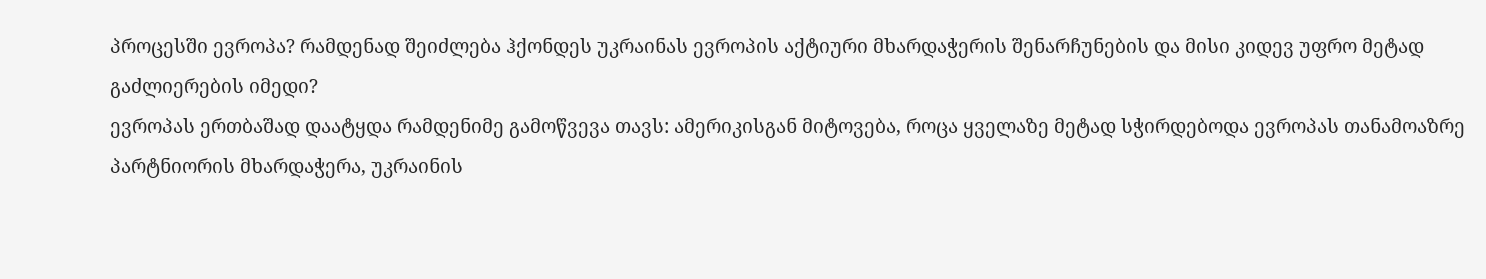პროცესში ევროპა? რამდენად შეიძლება ჰქონდეს უკრაინას ევროპის აქტიური მხარდაჭერის შენარჩუნების და მისი კიდევ უფრო მეტად გაძლიერების იმედი?
ევროპას ერთბაშად დაატყდა რამდენიმე გამოწვევა თავს: ამერიკისგან მიტოვება, როცა ყველაზე მეტად სჭირდებოდა ევროპას თანამოაზრე პარტნიორის მხარდაჭერა, უკრაინის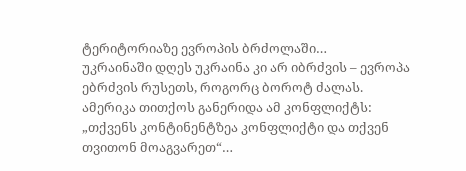ტერიტორიაზე ევროპის ბრძოლაში…
უკრაინაში დღეს უკრაინა კი არ იბრძვის – ევროპა ებრძვის რუსეთს, როგორც ბოროტ ძალას. ამერიკა თითქოს განერიდა ამ კონფლიქტს: „თქვენს კონტინენტზეა კონფლიქტი და თქვენ თვითონ მოაგვარეთ“…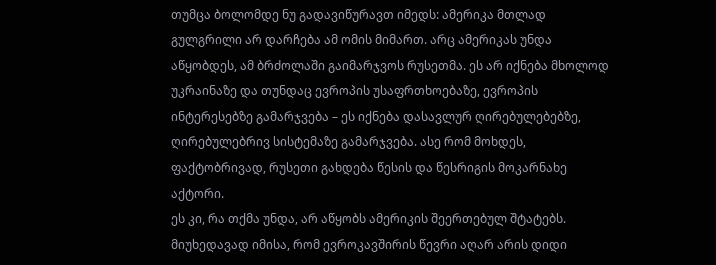თუმცა ბოლომდე ნუ გადავიწურავთ იმედს: ამერიკა მთლად გულგრილი არ დარჩება ამ ომის მიმართ. არც ამერიკას უნდა აწყობდეს, ამ ბრძოლაში გაიმარჯვოს რუსეთმა. ეს არ იქნება მხოლოდ უკრაინაზე და თუნდაც ევროპის უსაფრთხოებაზე, ევროპის ინტერესებზე გამარჯვება – ეს იქნება დასავლურ ღირებულებებზე, ღირებულებრივ სისტემაზე გამარჯვება. ასე რომ მოხდეს, ფაქტობრივად, რუსეთი გახდება წესის და წესრიგის მოკარნახე აქტორი.
ეს კი, რა თქმა უნდა, არ აწყობს ამერიკის შეერთებულ შტატებს.
მიუხედავად იმისა, რომ ევროკავშირის წევრი აღარ არის დიდი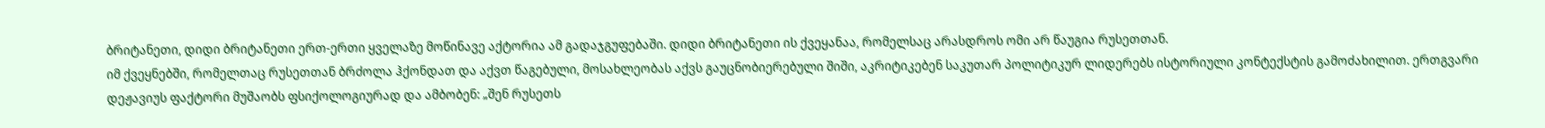ბრიტანეთი, დიდი ბრიტანეთი ერთ-ერთი ყველაზე მოწინავე აქტორია ამ გადაჯგუფებაში. დიდი ბრიტანეთი ის ქვეყანაა, რომელსაც არასდროს ომი არ წაუგია რუსეთთან.
იმ ქვეყნებში, რომელთაც რუსეთთან ბრძოლა ჰქონდათ და აქვთ წაგებული, მოსახლეობას აქვს გაუცნობიერებული შიში, აკრიტიკებენ საკუთარ პოლიტიკურ ლიდერებს ისტორიული კონტექსტის გამოძახილით. ერთგვარი დეჟავიუს ფაქტორი მუშაობს ფსიქოლოგიურად და ამბობენ: „შენ რუსეთს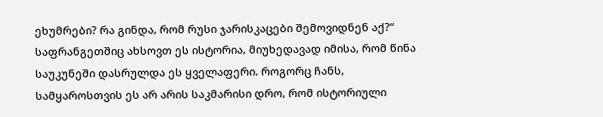ეხუმრები? რა გინდა, რომ რუსი ჯარისკაცები შემოვიდნენ აქ?“
საფრანგეთშიც ახსოვთ ეს ისტორია, მიუხედავად იმისა, რომ წინა საუკუნეში დასრულდა ეს ყველაფერი. როგორც ჩანს, სამყაროსთვის ეს არ არის საკმარისი დრო, რომ ისტორიული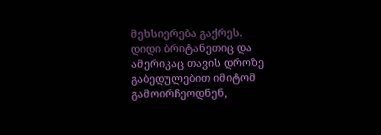მეხსიერება გაქრეს.
დიდი ბრიტანეთიც და ამერიკაც თავის დროზე გაბედულებით იმიტომ გამოირჩეოდნენ,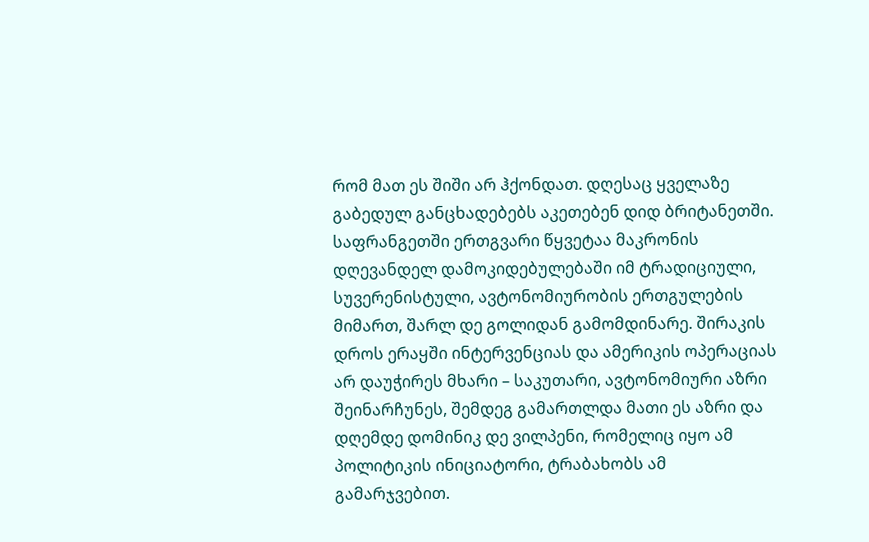რომ მათ ეს შიში არ ჰქონდათ. დღესაც ყველაზე გაბედულ განცხადებებს აკეთებენ დიდ ბრიტანეთში.
საფრანგეთში ერთგვარი წყვეტაა მაკრონის დღევანდელ დამოკიდებულებაში იმ ტრადიციული, სუვერენისტული, ავტონომიურობის ერთგულების მიმართ, შარლ დე გოლიდან გამომდინარე. შირაკის დროს ერაყში ინტერვენციას და ამერიკის ოპერაციას არ დაუჭირეს მხარი – საკუთარი, ავტონომიური აზრი შეინარჩუნეს, შემდეგ გამართლდა მათი ეს აზრი და დღემდე დომინიკ დე ვილპენი, რომელიც იყო ამ პოლიტიკის ინიციატორი, ტრაბახობს ამ გამარჯვებით.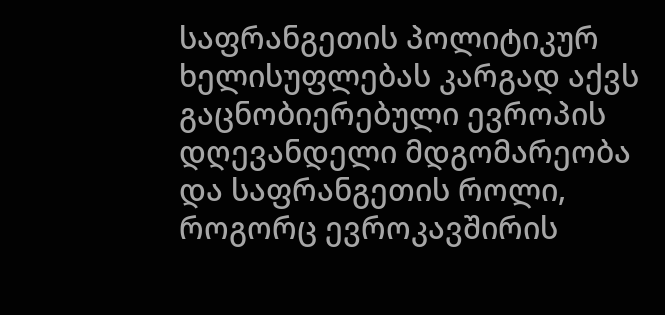საფრანგეთის პოლიტიკურ ხელისუფლებას კარგად აქვს გაცნობიერებული ევროპის დღევანდელი მდგომარეობა და საფრანგეთის როლი, როგორც ევროკავშირის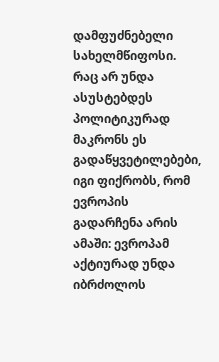დამფუძნებელი სახელმწიფოსი.
რაც არ უნდა ასუსტებდეს პოლიტიკურად მაკრონს ეს გადაწყვეტილებები, იგი ფიქრობს, რომ ევროპის გადარჩენა არის ამაში: ევროპამ აქტიურად უნდა იბრძოლოს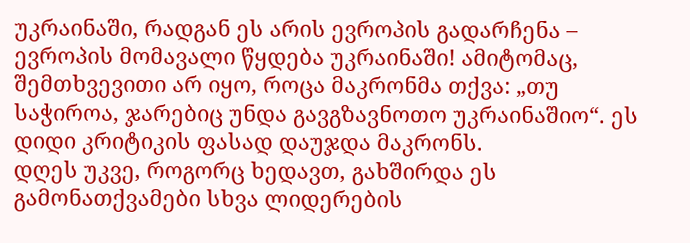უკრაინაში, რადგან ეს არის ევროპის გადარჩენა – ევროპის მომავალი წყდება უკრაინაში! ამიტომაც, შემთხვევითი არ იყო, როცა მაკრონმა თქვა: „თუ საჭიროა, ჯარებიც უნდა გავგზავნოთო უკრაინაშიო“. ეს დიდი კრიტიკის ფასად დაუჯდა მაკრონს.
დღეს უკვე, როგორც ხედავთ, გახშირდა ეს გამონათქვამები სხვა ლიდერების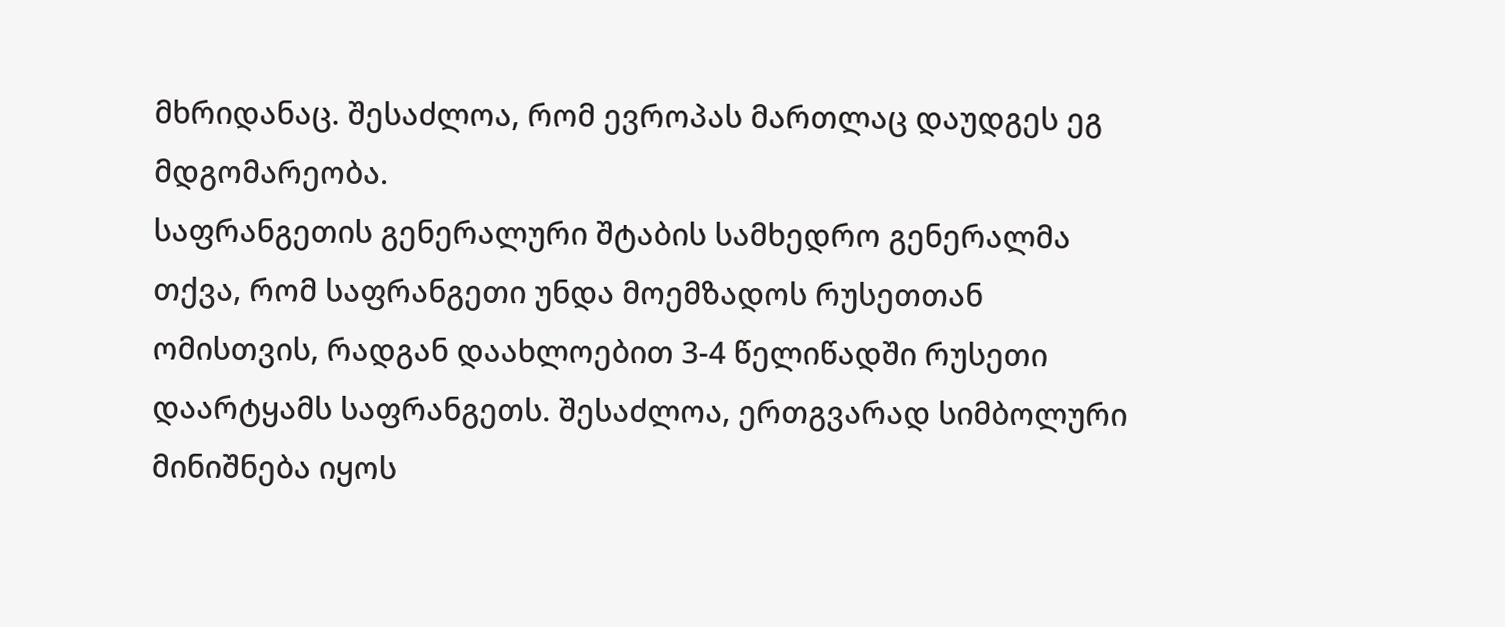მხრიდანაც. შესაძლოა, რომ ევროპას მართლაც დაუდგეს ეგ მდგომარეობა.
საფრანგეთის გენერალური შტაბის სამხედრო გენერალმა თქვა, რომ საფრანგეთი უნდა მოემზადოს რუსეთთან ომისთვის, რადგან დაახლოებით 3-4 წელიწადში რუსეთი დაარტყამს საფრანგეთს. შესაძლოა, ერთგვარად სიმბოლური მინიშნება იყოს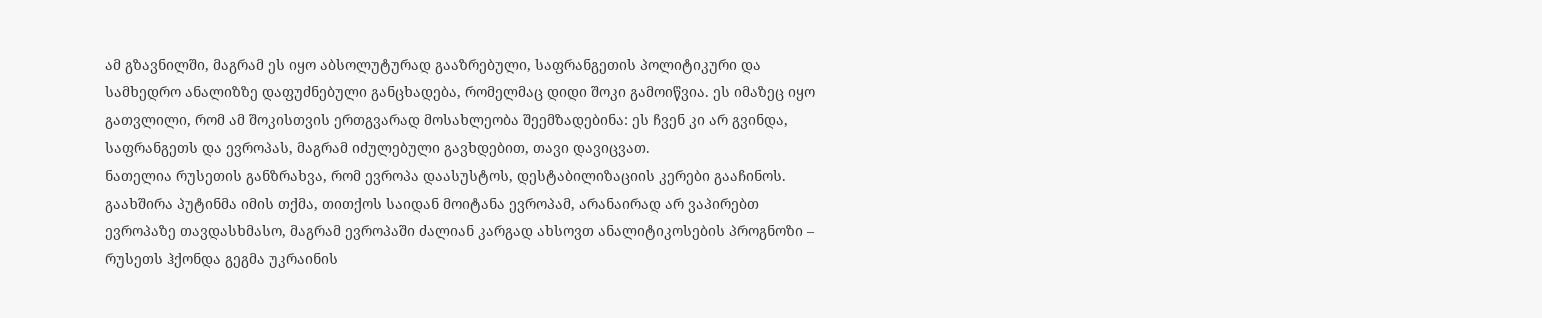ამ გზავნილში, მაგრამ ეს იყო აბსოლუტურად გააზრებული, საფრანგეთის პოლიტიკური და სამხედრო ანალიზზე დაფუძნებული განცხადება, რომელმაც დიდი შოკი გამოიწვია. ეს იმაზეც იყო გათვლილი, რომ ამ შოკისთვის ერთგვარად მოსახლეობა შეემზადებინა: ეს ჩვენ კი არ გვინდა, საფრანგეთს და ევროპას, მაგრამ იძულებული გავხდებით, თავი დავიცვათ.
ნათელია რუსეთის განზრახვა, რომ ევროპა დაასუსტოს, დესტაბილიზაციის კერები გააჩინოს.
გაახშირა პუტინმა იმის თქმა, თითქოს საიდან მოიტანა ევროპამ, არანაირად არ ვაპირებთ ევროპაზე თავდასხმასო, მაგრამ ევროპაში ძალიან კარგად ახსოვთ ანალიტიკოსების პროგნოზი – რუსეთს ჰქონდა გეგმა უკრაინის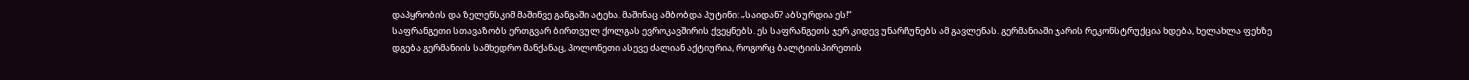დაპყრობის და ზელენსკიმ მაშინვე განგაში ატეხა. მაშინაც ამბობდა პუტინი: „საიდან? აბსურდია ეს!“
საფრანგეთი სთავაზობს ერთგვარ ბირთვულ ქოლგას ევროკავშირის ქვეყნებს. ეს საფრანგეთს ჯერ კიდევ უნარჩუნებს ამ გავლენას. გერმანიაში ჯარის რეკონსტრუქცია ხდება, ხელახლა ფეხზე დგება გერმანიის სამხედრო მანქანაც, პოლონეთი ასევე ძალიან აქტიურია, როგორც ბალტიისპირეთის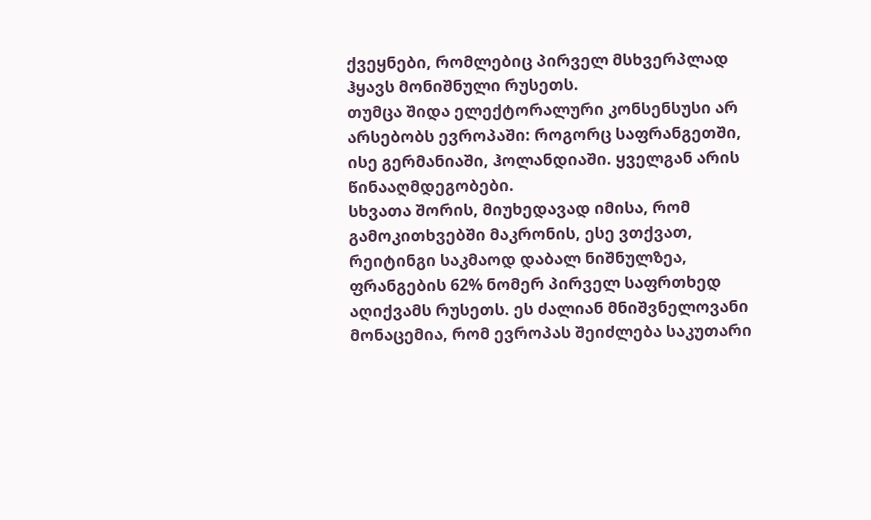ქვეყნები, რომლებიც პირველ მსხვერპლად ჰყავს მონიშნული რუსეთს.
თუმცა შიდა ელექტორალური კონსენსუსი არ არსებობს ევროპაში: როგორც საფრანგეთში, ისე გერმანიაში, ჰოლანდიაში. ყველგან არის წინააღმდეგობები.
სხვათა შორის, მიუხედავად იმისა, რომ გამოკითხვებში მაკრონის, ესე ვთქვათ, რეიტინგი საკმაოდ დაბალ ნიშნულზეა, ფრანგების 62% ნომერ პირველ საფრთხედ აღიქვამს რუსეთს. ეს ძალიან მნიშვნელოვანი მონაცემია, რომ ევროპას შეიძლება საკუთარი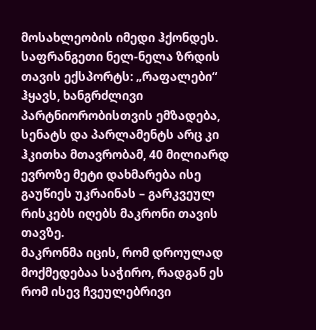მოსახლეობის იმედი ჰქონდეს.
საფრანგეთი ნელ-ნელა ზრდის თავის ექსპორტს: „რაფალები“ ჰყავს, ხანგრძლივი პარტნიორობისთვის ემზადება, სენატს და პარლამენტს არც კი ჰკითხა მთავრობამ, 40 მილიარდ ევროზე მეტი დახმარება ისე გაუწიეს უკრაინას – გარკვეულ რისკებს იღებს მაკრონი თავის თავზე.
მაკრონმა იცის, რომ დროულად მოქმედებაა საჭირო, რადგან ეს რომ ისევ ჩვეულებრივი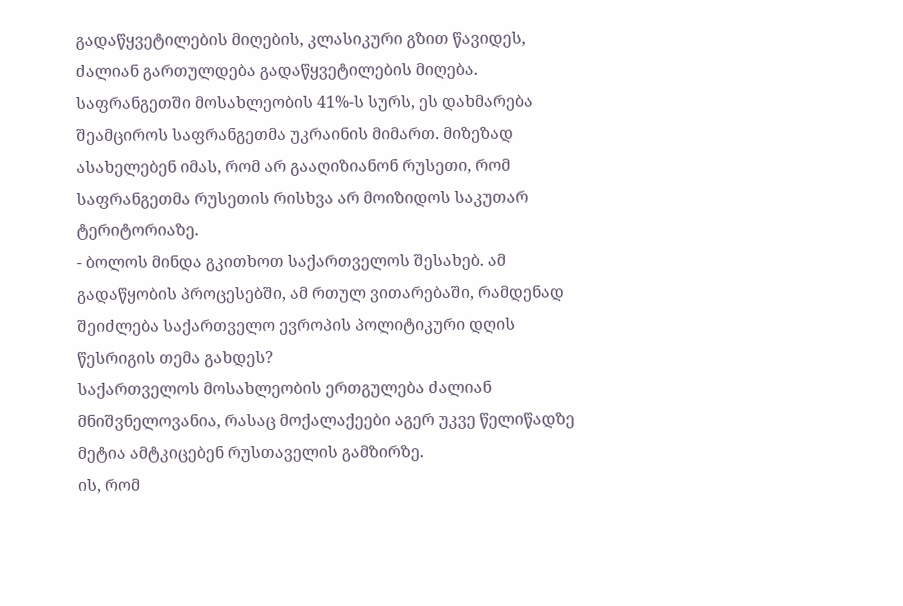გადაწყვეტილების მიღების, კლასიკური გზით წავიდეს, ძალიან გართულდება გადაწყვეტილების მიღება.
საფრანგეთში მოსახლეობის 41%-ს სურს, ეს დახმარება შეამციროს საფრანგეთმა უკრაინის მიმართ. მიზეზად ასახელებენ იმას, რომ არ გააღიზიანონ რუსეთი, რომ საფრანგეთმა რუსეთის რისხვა არ მოიზიდოს საკუთარ ტერიტორიაზე.
- ბოლოს მინდა გკითხოთ საქართველოს შესახებ. ამ გადაწყობის პროცესებში, ამ რთულ ვითარებაში, რამდენად შეიძლება საქართველო ევროპის პოლიტიკური დღის წესრიგის თემა გახდეს?
საქართველოს მოსახლეობის ერთგულება ძალიან მნიშვნელოვანია, რასაც მოქალაქეები აგერ უკვე წელიწადზე მეტია ამტკიცებენ რუსთაველის გამზირზე.
ის, რომ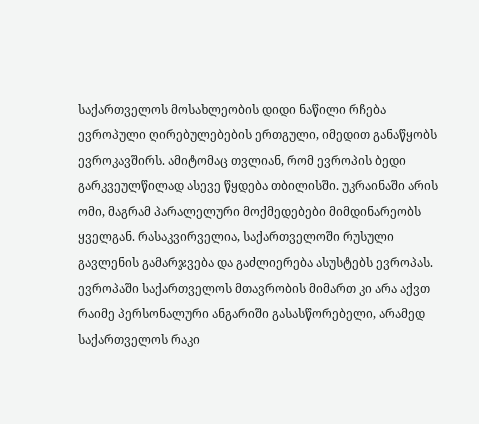საქართველოს მოსახლეობის დიდი ნაწილი რჩება ევროპული ღირებულებების ერთგული, იმედით განაწყობს ევროკავშირს. ამიტომაც თვლიან, რომ ევროპის ბედი გარკვეულწილად ასევე წყდება თბილისში. უკრაინაში არის ომი, მაგრამ პარალელური მოქმედებები მიმდინარეობს ყველგან. რასაკვირველია, საქართველოში რუსული გავლენის გამარჯვება და გაძლიერება ასუსტებს ევროპას.
ევროპაში საქართველოს მთავრობის მიმართ კი არა აქვთ რაიმე პერსონალური ანგარიში გასასწორებელი, არამედ საქართველოს რაკი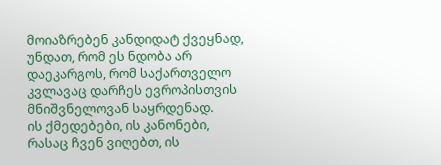მოიაზრებენ კანდიდატ ქვეყნად, უნდათ, რომ ეს ნდობა არ დაეკარგოს, რომ საქართველო კვლავაც დარჩეს ევროპისთვის მნიშვნელოვან საყრდენად.
ის ქმედებები, ის კანონები, რასაც ჩვენ ვიღებთ, ის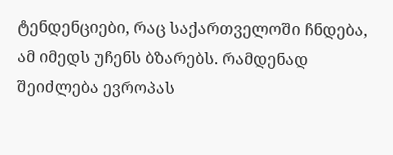ტენდენციები, რაც საქართველოში ჩნდება, ამ იმედს უჩენს ბზარებს. რამდენად შეიძლება ევროპას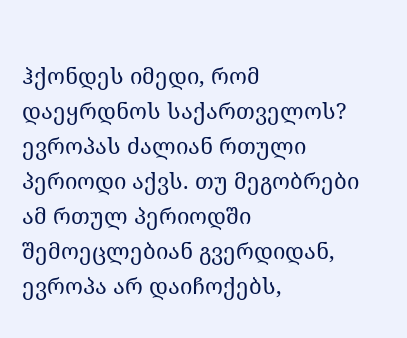ჰქონდეს იმედი, რომ დაეყრდნოს საქართველოს?
ევროპას ძალიან რთული პერიოდი აქვს. თუ მეგობრები ამ რთულ პერიოდში შემოეცლებიან გვერდიდან, ევროპა არ დაიჩოქებს,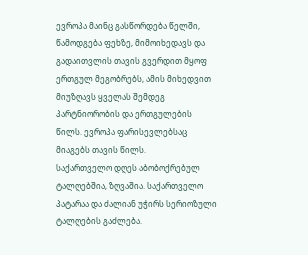ევროპა მაინც გასწორდება წელში, წამოდგება ფეხზე, მიმოიხედავს და გადაითვლის თავის გვერდით მყოფ ერთგულ მეგობრებს, ამის მიხედვით მიუზღავს ყველას შემდეგ პარტნიორობის და ერთგულების წილს. ევროპა ფარისევლებსაც მიაგებს თავის წილს.
საქართველო დღეს აბობოქრებულ ტალღებშია, ზღვაშია. საქართველო პატარაა და ძალიან უჭირს სერიოზული ტალღების გაძლება.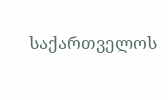საქართველოს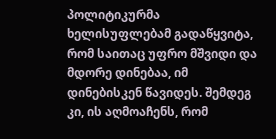პოლიტიკურმა ხელისუფლებამ გადაწყვიტა, რომ საითაც უფრო მშვიდი და მდორე დინებაა, იმ დინებისკენ წავიდეს. შემდეგ კი, ის აღმოაჩენს, რომ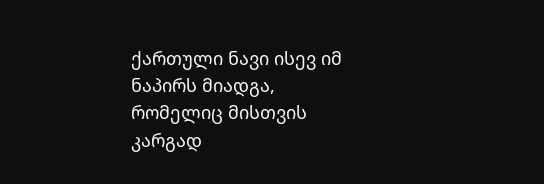ქართული ნავი ისევ იმ ნაპირს მიადგა, რომელიც მისთვის კარგად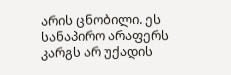არის ცნობილი. ეს სანაპირო არაფერს კარგს არ უქადის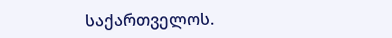საქართველოს.